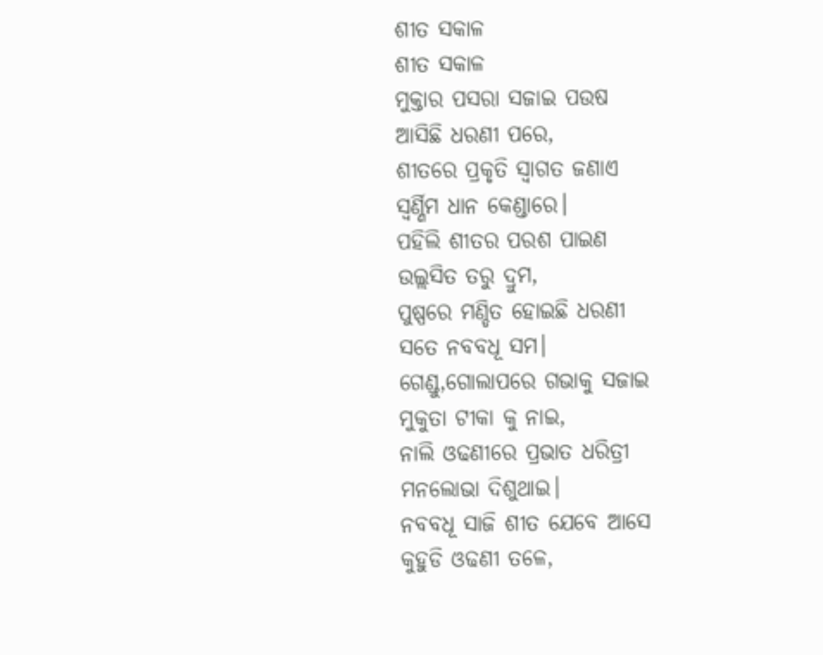ଶୀତ ସକାଳ
ଶୀତ ସକାଳ
ମୁକ୍ତାର ପସରା ସଜାଇ ପଉଷ
ଆସିଛି ଧରଣୀ ପରେ,
ଶୀତରେ ପ୍ରକୃତି ସ୍ୱାଗତ ଜଣାଏ
ସ୍ବର୍ଣ୍ଣିମ ଧାନ କେଣ୍ଡାରେ।
ପହିଲି ଶୀତର ପରଶ ପାଇଣ
ଉଲ୍ଲସିତ ତରୁ ଦ୍ରୁମ,
ପୁଷ୍ପରେ ମଣ୍ଡିତ ହୋଇଛି ଧରଣୀ
ସତେ ନବବଧୂ ସମ।
ଗେଣ୍ଡୁ,ଗୋଲାପରେ ଗଭାକୁ ସଜାଇ
ମୁକୁତା ଟୀକା କୁ ନାଇ,
ନାଲି ଓଢଣୀରେ ପ୍ରଭାତ ଧରିତ୍ରୀ
ମନଲୋଭା ଦିଶୁଥାଇ।
ନବବଧୂ ସାଜି ଶୀତ ଯେବେ ଆସେ
କୁହୁଡି ଓଢଣୀ ତଳେ,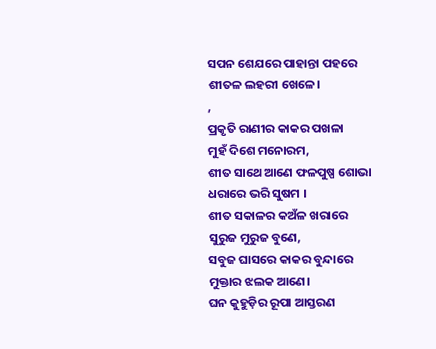ସପନ ଶେଯରେ ପାହାନ୍ତା ପହରେ
ଶୀତଳ ଲହରୀ ଖେଳେ।
,
ପ୍ରକୃତି ରାଣୀର କାକର ପଖଳା
ମୁହଁ ଦିଶେ ମନୋରମ,
ଶୀତ ସାଥେ ଆଣେ ଫଳପୁଷ୍ପ ଶୋଭା
ଧରାରେ ଭରି ସୁଷମ ।
ଶୀତ ସକାଳର କଅଁଳ ଖରାରେ
ସୁରୁଜ ମୁରୁଜ ବୁଣେ,
ସବୁଜ ଘାସରେ କାକର ବୁନ୍ଦାରେ
ମୁକ୍ତାର ଝଲକ ଆଣେ।
ଘନ କୁହୁଡ଼ିର ରୂପା ଆସ୍ତରଣ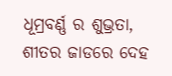ଧୂମ୍ରବର୍ଣ୍ଣ ର ଶୁଭ୍ରତା,
ଶୀତର ଜାଡରେ ଦେହ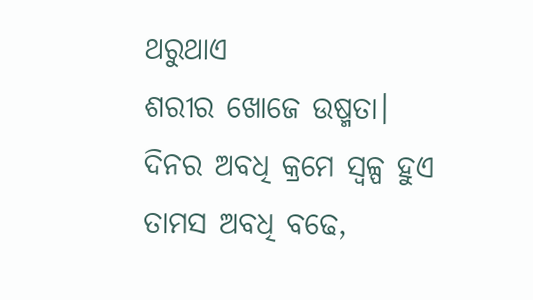ଥରୁଥାଏ
ଶରୀର ଖୋଜେ ଉଷ୍ମତା।
ଦିନର ଅବଧି କ୍ରମେ ସ୍ୱଳ୍ପ ହୁଏ
ତାମସ ଅବଧି ବଢେ,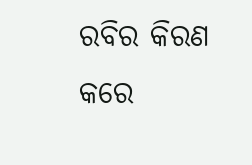ରବିର କିରଣ କରେ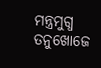ମନ୍ତ୍ରମୁଗ୍ଧ
ତନୁଖୋଜେ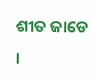ଶୀତ ଜାଡେ ।